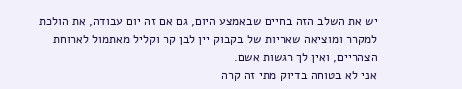יש את השלב הזה בחיים שבאמצע היום, גם אם זה יום עבודה, את הולכת למקרר ומוציאה שאריות של בקבוק יין לבן קר וקליל מאתמול לארוחת הצהריים, ואין לך רגשות אשם.
אני לא בטוחה בדיוק מתי זה קרה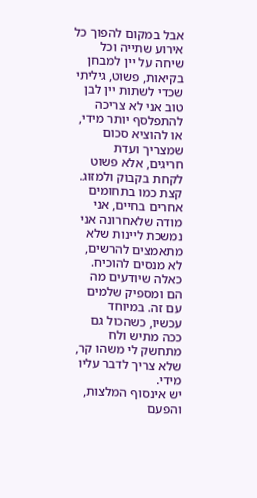אבל במקום להפוך כל אירוע שתייה וכל שיחה על יין למבחן בקיאות, פשוט, גיליתי שכדי לשתות יין לבן טוב אני לא צריכה להתפלסף יותר מידי, או להוציא סכום שמצריך ועדת חריגים, אלא פשוט לקחת בקבוק ולמזוג.
קצת כמו בתחומים אחרים בחיים, אני מודה שלאחרונה אני נמשכת ליינות שלא מתאמצים להרשים, לא מנסים להוכיח. כאלה שיודעים מה הם ומספיק שלמים עם זה. במיוחד עכשיו, כשהכול גם ככה מתיש ולח מתחשק לי משהו קר, שלא צריך לדבר עליו מידי.
יש אינסוף המלצות, והפעם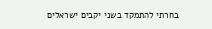בחרתי להתמקד בשני יקבים ישראלים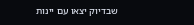שבדיוק יצאו עם יינות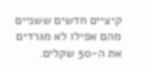קיציים חדשים ששניים מהם אפילו לא מגרדים את ה-50 שקלים.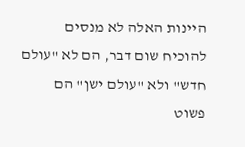היינות האלה לא מנסים להוכיח שום דבר, הם לא "עולם חדש" ולא "עולם ישן" הם פשוט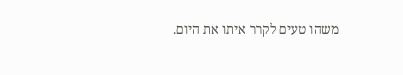משהו טעים לקרר איתו את היום.